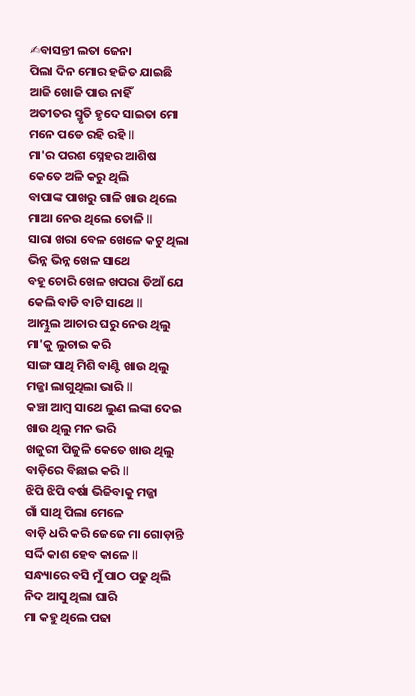✍ବାସନ୍ତୀ ଲତା ଜେନା
ପିଲା ଦିନ ମୋର ହଜିତ ଯାଇଛି
ଆଜି ଖୋଜି ପାଉ ନାହିଁ
ଅତୀତର ସ୍ମୃତି ହୃଦେ ସାଇତା ମୋ
ମନେ ପଡେ ରହି ରହି ll
ମା'ର ପରଶ ସ୍ନେହର ଆଶିଷ
କେତେ ଅଳି କରୁ ଥିଲି
ବାପାଙ୍କ ପାଖରୁ ଗାଳି ଖାଉ ଥିଲେ
ମାଆ ନେଉ ଥିଲେ ତୋଳି ll
ସାରା ଖରା ବେଳ ଖେଳେ କଟୁ ଥିଲା
ଭିନ୍ନ ଭିନ୍ନ ଖେଳ ସାଥେ
ବହୂ ଚୋରି ଖେଳ ଖପରା ଡିଆଁ ଯେ
କେଲି ବାଡି ବାଟି ସାଥେ ll
ଆମ୍ଭୁଲ ଆଚାର ଘରୁ ନେଉ ଥିଲୁ
ମା'କୁ ଲୁଚାଇ କରି
ସାଙ୍ଗ ସାଥି ମିଶି ବାଣ୍ଟି ଖାଉ ଥିଲୁ
ମଜ୍ଜା ଲାଗୁଥିଲା ଭାରି ll
କଞ୍ଚା ଆମ୍ବ ସାଥେ ଲୁଣ ଲଙ୍କା ଦେଇ
ଖାଉ ଥିଲୁ ମନ ଭରି
ଖଜୁରୀ ପିଜୁଳି କେତେ ଖାଉ ଥିଲୁ
ବାଡ଼ିରେ ବିଛାଇ କରି ll
ଝିପି ଝିପି ବର୍ଷା ଭିଜିବାକୁ ମଜ୍ଜା
ଗାଁ ସାଥି ପିଲା ମେଳେ
ବାଡ଼ି ଧରି କରି ଜେଜେ ମା ଗୋଡ଼ାନ୍ତି
ସର୍ଦ୍ଦି କାଶ ହେବ କାଳେ ll
ସନ୍ଧ୍ୟାରେ ବସି ମୁଁ ପାଠ ପଢୁ ଥିଲି
ନିଦ ଆସୁ ଥିଲା ଘାରି
ମା କହୁ ଥିଲେ ପଢା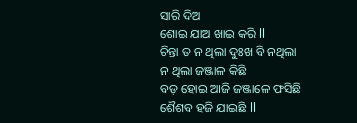ସାରି ଦିଅ
ଶୋଇ ଯାଅ ଖାଇ କରି ll
ଚିନ୍ତା ତ ନ ଥିଲା ଦୁଃଖ ବି ନଥିଲା
ନ ଥିଲା ଜଞ୍ଜାଳ କିଛି
ବଡ଼ ହୋଇ ଆଜି ଜଞ୍ଜାଳେ ଫସିଛି
ଶୈଶବ ହଜି ଯାଇଛି ll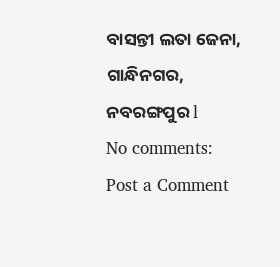ବାସନ୍ତୀ ଲତା ଜେନା, ଗାନ୍ଧିନଗର, ନବରଙ୍ଗପୁର l
No comments:
Post a Comment